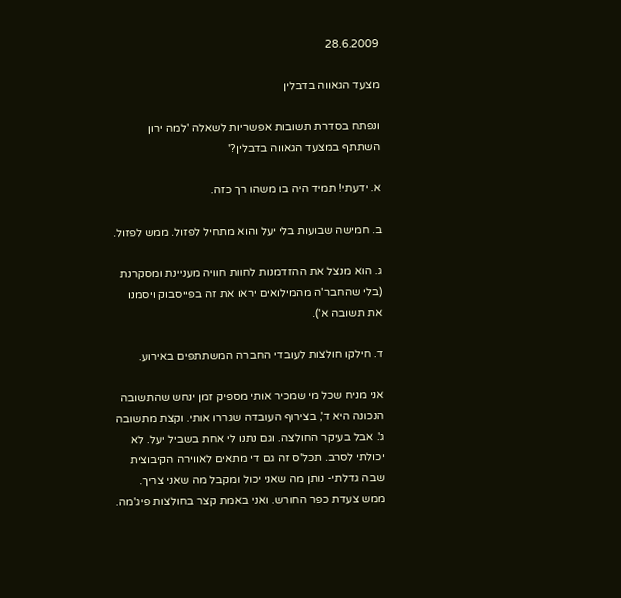28.6.2009

מצעד הגאווה בדבלין

ונפתח בסדרת תשובות אפשריות לשאלה 'למה ירון השתתף במצעד הגאווה בדבלין?'

א. ידעתי! תמיד היה בו משהו רך כזה.

ב. חמישה שבועות בלי יעל והוא מתחיל לפזול. ממש לפזול.

ג. הוא מנצל את ההזדמנות לחוות חוויה מעניינת ומסקרנת (בלי שהחבר'ה מהמילואים יראו את זה בפייסבוק ויסמנו את תשובה א').

ד. חילקו חולצות לעובדי החברה המשתתפים באירוע.

אני מניח שכל מי שמכיר אותי מספיק זמן ינחש שהתשובה הנכונה היא ד', בצירוף העובדה שגררו אותי. וקצת מתשובה ג'. אבל בעיקר החולצה. וגם נתנו לי אחת בשביל יעל. לא יכולתי לסרב. תכל'ס זה גם די מתאים לאווירה הקיבוצית שבה גדלתי- נותן מה שאני יכול ומקבל מה שאני צריך. ממש צעדת כפר החורש. ואני באמת קצר בחולצות פיג'מה.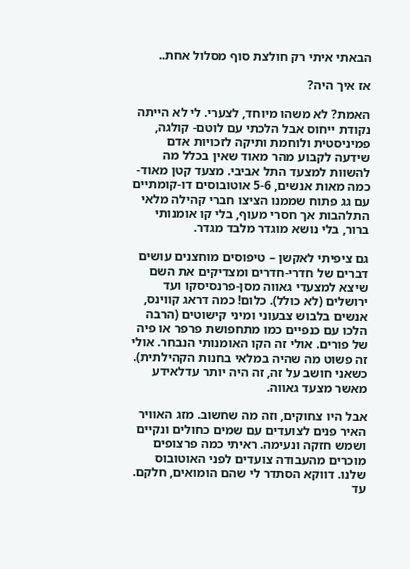הבאתי איתי רק חולצת סוף מסלול אחת..

אז איך היה?

האמת? לא משהו מיוחד, לצערי. לי לא הייתה נקודת ייחוס אבל הלכתי עם לוטם- קולגה, פמיניסטית ולוחמת ותיקה לזכויות אדם שידעה לקבוע מהר מאוד שאין בכלל מה להשוות למצעד התל אביבי. מצעד קטן מאוד- כמה מאות אנשים, 5-6 אוטובוסים דו-קומתיים עם גג פתוח שממנו הציצו חברי קהילה מלאי התלהבות אך חסרי מעוף, בלי קו אומנותי ברור, בלי נושא מוגדר מלבד מגדר.

גם ציפיתי לאקשן – טיפוסים מוחצנים עושים דברים של חדרי-חדרים ומצדיקים את השם שיצא למצעדי גאווה מסן-פרנסיסקו ועד ירושלים (לא כולל). כלום! כמה דראג קווינס, אנשים בלבוש צבעוני ומיני קישוטים (הרבה הלכו עם כנפיים כמו מתחפושת פרפר או פיה של פורים. אולי זה הקו האומנותי הנבחר. אולי זה פשוט מה שהיה במלאי בחנות הקהילתית). כשאני חושב על זה, זה היה יותר עדלאידע מאשר מצעד גאווה.

אבל היו צחוקים, וזה מה שחשוב. מזג האוויר האיר פנים לצועדים עם שמים כחולים ונקיים ושמש חזקה ונעימה. ראיתי כמה פרצופים מוכרים מהעבודה צועדים לפני האוטובוס שלנו. דווקא הסתדר לי שהם הומואים, חלקם. עד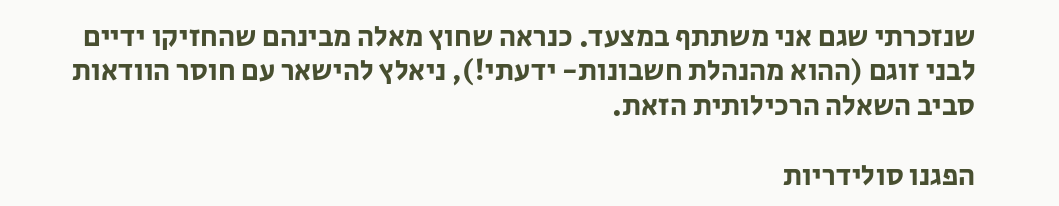שנזכרתי שגם אני משתתף במצעד. כנראה שחוץ מאלה מבינהם שהחזיקו ידיים לבני זוגם (ההוא מהנהלת חשבונות- ידעתי!), ניאלץ להישאר עם חוסר הוודאות סביב השאלה הרכילותית הזאת.

הפגנו סולידריות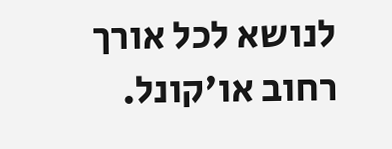לנושא לכל אורך רחוב או'קונל.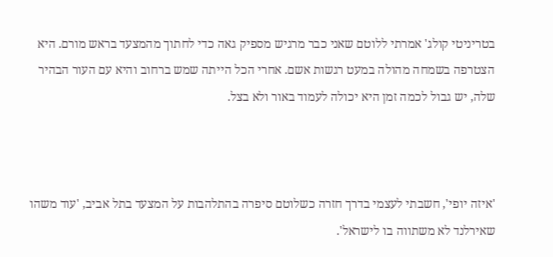בטריניטי קולג' אמרתי ללוטם שאני כבר מרגיש מספיק גאה כדי לחתוך מהמצעד בראש מורם. היא הצטרפה בשמחה מהולה במעט רגשות אשם. אחרי הכל הייתה שמש ברחוב והיא עם העור הבהיר שלה, יש גבול לכמה זמן היא יכולה לעמוד באור ולא בצל.



'איזה יופי', חשבתי לעצמי בדרך חזרה כשלוטם סיפרה בהתלהבות על המצעד בתל אביב, 'עוד משהו שאירלנד לא משתווה בו לישראל'.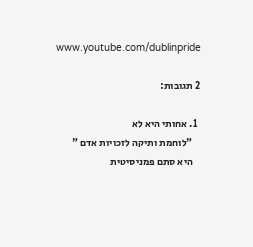www.youtube.com/dublinpride

2 תגובות:

  1. אחותי היא לא
    "לוחמת ותיקה לזכויות אדם "
    היא סתם פמניסיטית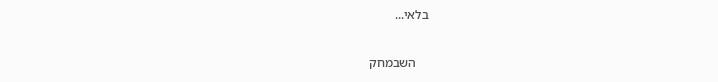בלאי...

    השבמחק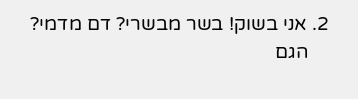2. אני בשוק! בשר מבשרי? דם מדמי?
    הגם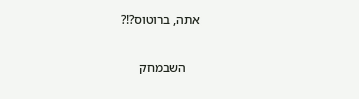אתה, ברוטוס?!?

    השבמחק